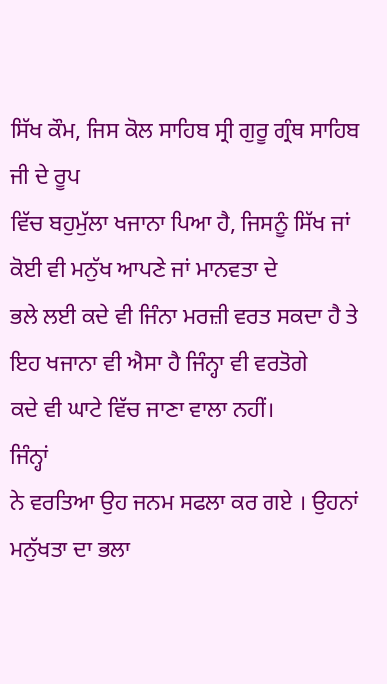ਸਿੱਖ ਕੌਮ, ਜਿਸ ਕੋਲ ਸਾਹਿਬ ਸ੍ਰੀ ਗੁਰੂ ਗ੍ਰੰਥ ਸਾਹਿਬ ਜੀ ਦੇ ਰੂਪ
ਵਿੱਚ ਬਹੁਮੁੱਲਾ ਖਜਾਨਾ ਪਿਆ ਹੈ, ਜਿਸਨੂੰ ਸਿੱਖ ਜਾਂ ਕੋਈ ਵੀ ਮਨੁੱਖ ਆਪਣੇ ਜਾਂ ਮਾਨਵਤਾ ਦੇ
ਭਲੇ ਲਈ ਕਦੇ ਵੀ ਜਿੰਨਾ ਮਰਜ਼ੀ ਵਰਤ ਸਕਦਾ ਹੈ ਤੇ ਇਹ ਖਜਾਨਾ ਵੀ ਐਸਾ ਹੈ ਜਿੰਨ੍ਹਾ ਵੀ ਵਰਤੋਗੇ
ਕਦੇ ਵੀ ਘਾਟੇ ਵਿੱਚ ਜਾਣਾ ਵਾਲਾ ਨਹੀਂ।
ਜਿੰਨ੍ਹਾਂ
ਨੇ ਵਰਤਿਆ ਉਹ ਜਨਮ ਸਫਲਾ ਕਰ ਗਏ । ਉਹਨਾਂ ਮਨੁੱਖਤਾ ਦਾ ਭਲਾ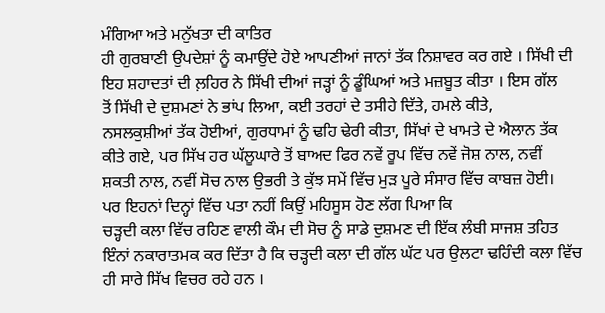ਮੰਗਿਆ ਅਤੇ ਮਨੁੱਖਤਾ ਦੀ ਕਾਤਿਰ
ਹੀ ਗੁਰਬਾਣੀ ਉਪਦੇਸ਼ਾਂ ਨੂੰ ਕਮਾਉਂਦੇ ਹੋਏ ਆਪਣੀਆਂ ਜਾਨਾਂ ਤੱਕ ਨਿਸ਼ਾਵਰ ਕਰ ਗਏ । ਸਿੱਖੀ ਦੀ
ਇਹ ਸ਼ਹਾਦਤਾਂ ਦੀ ਲ਼ਹਿਰ ਨੇ ਸਿੱਖੀ ਦੀਆਂ ਜੜ੍ਹਾਂ ਨੂੰ ਡੂੰਘਿਆਂ ਅਤੇ ਮਜ਼ਬੂਤ ਕੀਤਾ । ਇਸ ਗੱਲ
ਤੋਂ ਸਿੱਖੀ ਦੇ ਦੁਸ਼ਮਣਾਂ ਨੇ ਭਾਂਪ ਲਿਆ, ਕਈ ਤਰਹਾਂ ਦੇ ਤਸੀਹੇ ਦਿੱਤੇ, ਹਮਲੇ ਕੀਤੇ,
ਨਸਲਕੁਸ਼ੀਆਂ ਤੱਕ ਹੋਈਆਂ, ਗੁਰਧਾਮਾਂ ਨੂੰ ਢਹਿ ਢੇਰੀ ਕੀਤਾ, ਸਿੱਖਾਂ ਦੇ ਖਾਮਤੇ ਦੇ ਐਲਾਨ ਤੱਕ
ਕੀਤੇ ਗਏ, ਪਰ ਸਿੱਖ ਹਰ ਘੱਲੂਘਾਰੇ ਤੋਂ ਬਾਅਦ ਫਿਰ ਨਵੇਂ ਰੂਪ ਵਿੱਚ ਨਵੇਂ ਜੋਸ਼ ਨਾਲ, ਨਵੀਂ
ਸ਼ਕਤੀ ਨਾਲ, ਨਵੀਂ ਸੋਚ ਨਾਲ ਉਭਰੀ ਤੇ ਕੁੱਝ ਸਮੇਂ ਵਿੱਚ ਮੁੜ ਪੂਰੇ ਸੰਸਾਰ ਵਿੱਚ ਕਾਬਜ਼ ਹੋਈ।
ਪਰ ਇਹਨਾਂ ਦਿਨ੍ਹਾਂ ਵਿੱਚ ਪਤਾ ਨਹੀਂ ਕਿਉਂ ਮਹਿਸੂਸ ਹੋਣ ਲੱਗ ਪਿਆ ਕਿ
ਚੜ੍ਹਦੀ ਕਲਾ ਵਿੱਚ ਰਹਿਣ ਵਾਲੀ ਕੌਮ ਦੀ ਸੋਚ ਨੂੰ ਸਾਡੇ ਦੁਸ਼ਮਣ ਦੀ ਇੱਕ ਲੰਬੀ ਸਾਜਸ਼ ਤਹਿਤ
ਇੰਨਾਂ ਨਕਾਰਾਤਮਕ ਕਰ ਦਿੱਤਾ ਹੈ ਕਿ ਚੜ੍ਹਦੀ ਕਲਾ ਦੀ ਗੱਲ ਘੱਟ ਪਰ ਉਲਟਾ ਢਹਿੰਦੀ ਕਲਾ ਵਿੱਚ
ਹੀ ਸਾਰੇ ਸਿੱਖ ਵਿਚਰ ਰਹੇ ਹਨ ।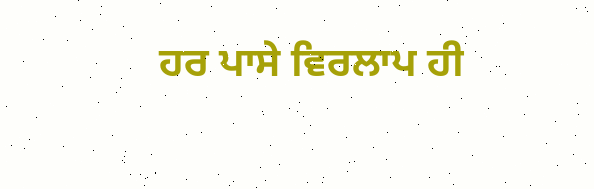ਹਰ ਪਾਸੇ ਵਿਰਲਾਪ ਹੀ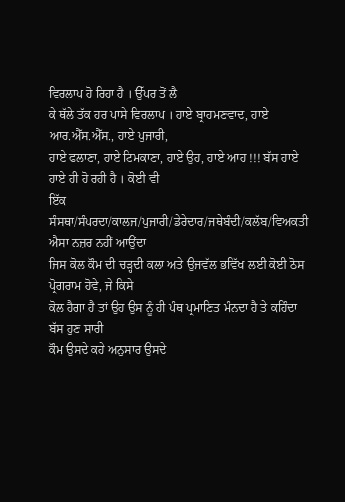ਵਿਰਲਾਪ ਹੋ ਰਿਹਾ ਹੈ । ਉੱਪਰ ਤੋਂ ਲੈ
ਕੇ ਥੱਲੇ ਤੱਕ ਹਰ ਪਾਸੇ ਵਿਰਲਾਪ । ਹਾਏ ਬ੍ਰਾਹਮਣਵਾਦ, ਹਾਏ ਆਰ.ਐੱਸ.ਐੱਸ., ਹਾਏ ਪੁਜਾਰੀ,
ਹਾਏ ਫਲਾਣਾ, ਹਾਏ ਟਿਮਕਾਣਾ, ਹਾਏ ਉਹ, ਹਾਏ ਆਹ !!! ਬੱਸ ਹਾਏ ਹਾਏ ਹੀ ਹੋ ਰਹੀ ਹੈ । ਕੋਈ ਵੀ
ਇੱਕ ਸੰਸਥਾ/ਸੰਪਰਦਾ/ਕਾਲਜ/ਪੁਜਾਰੀ/ਡੇਰੇਦਾਰ/ਜਥੇਬੰਦੀ/ਕਲੱਬ/ਵਿਅਕਤੀ ਐਸਾ ਨਜ਼ਰ ਨਹੀਂ ਆਉਂਦਾ
ਜਿਸ ਕੋਲ ਕੌਮ ਦੀ ਚੜ੍ਹਦੀ ਕਲਾ ਅਤੇ ਉਜਵੱਲ ਭਵਿੱਖ ਲਈ ਕੋਈ ਠੋਸ ਪ੍ਰੋਗਰਾਮ ਹੋਵੇ, ਜੇ ਕਿਸੇ
ਕੋਲ ਹੈਗਾ ਹੈ ਤਾਂ ਉਹ ਉਸ ਨੂੰ ਹੀ ਪੰਥ ਪ੍ਰਮਾਣਿਤ ਮੰਨਦਾ ਹੈ ਤੇ ਕਹਿੰਦਾ ਬੱਸ ਹੁਣ ਸਾਰੀ
ਕੌਮ ਉਸਦੇ ਕਹੇ ਅਨੁਸਾਰ ਉਸਦੇ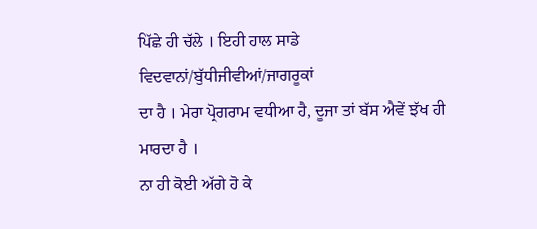ਪਿੱਛੇ ਹੀ ਚੱਲੇ । ਇਹੀ ਹਾਲ ਸਾਡੇ ਵਿਦਵਾਨਾਂ/ਬੁੱਧੀਜੀਵੀਆਂ/ਜਾਗਰੂਕਾਂ
ਦਾ ਹੈ । ਮੇਰਾ ਪ੍ਰੋਗਰਾਮ ਵਧੀਆ ਹੈ, ਦੂਜਾ ਤਾਂ ਬੱਸ ਐਵੇਂ ਝੱਖ ਹੀ ਮਾਰਦਾ ਹੈ ।
ਨਾ ਹੀ ਕੋਈ ਅੱਗੇ ਹੋ ਕੇ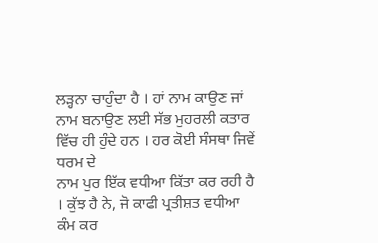ਲੜ੍ਹਨਾ ਚਾਹੁੰਦਾ ਹੈ । ਹਾਂ ਨਾਮ ਕਾਉਣ ਜਾਂ
ਨਾਮ ਬਨਾਉਣ ਲਈ ਸੱਭ ਮੁਹਰਲੀ ਕਤਾਰ ਵਿੱਚ ਹੀ ਹੁੰਦੇ ਹਨ । ਹਰ ਕੋਈ ਸੰਸਥਾ ਜਿਵੇਂ ਧਰਮ ਦੇ
ਨਾਮ ਪੁਰ ਇੱਕ ਵਧੀਆ ਕਿੱਤਾ ਕਰ ਰਹੀ ਹੈ । ਕੁੱਝ ਹੈ ਨੇ, ਜੋ ਕਾਫੀ ਪ੍ਰਤੀਸ਼ਤ ਵਧੀਆ ਕੰਮ ਕਰ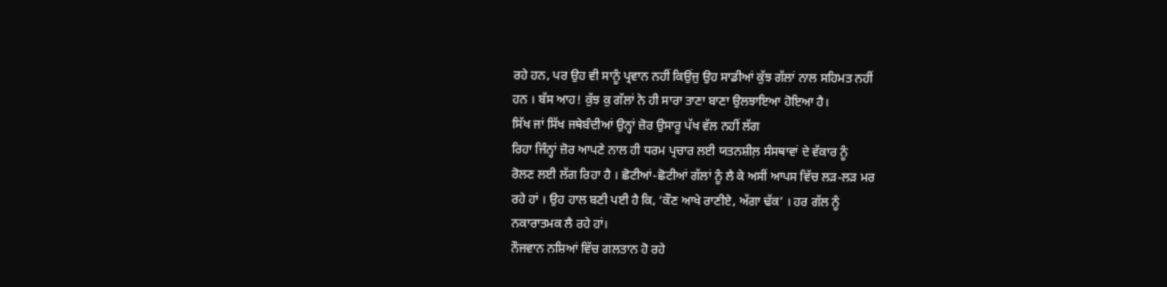ਰਹੇ ਹਨ, ਪਰ ਉਹ ਵੀ ਸਾਨੂੰ ਪ੍ਰਵਾਨ ਨਹੀਂ ਕਿਉਂਜੁ ਉਹ ਸਾਡੀਆਂ ਕੁੱਝ ਗੱਲਾਂ ਨਾਲ ਸਹਿਮਤ ਨਹੀਂ
ਹਨ । ਬੱਸ ਆਹ! ਕੁੱਝ ਕੁ ਗੱਲਾਂ ਨੇ ਹੀ ਸਾਰਾ ਤਾਣਾ ਬਾਣਾ ਉਲਝਾਇਆ ਹੋਇਆ ਹੈ।
ਸਿੱਖ ਜਾਂ ਸਿੱਖ ਜਥੇਬੰਦੀਆਂ ਉਨ੍ਹਾਂ ਜ਼ੋਰ ਉਸਾਰੂ ਪੱਖ ਵੱਲ ਨਹੀਂ ਲੱਗ
ਰਿਹਾ ਜਿੰਨ੍ਹਾਂ ਜ਼ੋਰ ਆਪਣੇ ਨਾਲ ਹੀ ਧਰਮ ਪ੍ਰਚਾਰ ਲਈ ਯਤਨਸ਼ੀਲ਼ ਸੰਸਥਾਵਾਂ ਦੇ ਵੱਕਾਰ ਨੂੰ
ਰੋਲਣ ਲਈ ਲੱਗ ਰਿਹਾ ਹੈ । ਛੋਟੀਆਂ-ਛੋਟੀਆਂ ਗੱਲਾਂ ਨੂੰ ਲੈ ਕੇ ਅਸੀਂ ਆਪਸ ਵਿੱਚ ਲੜ-ਲੜ ਮਰ
ਰਹੇ ਹਾਂ । ਉਹ ਹਾਲ ਬਣੀ ਪਈ ਹੈ ਕਿ, ‘ਕੌਣ ਆਖੇ ਰਾਣੀਏ, ਅੱਗਾ ਢੱਕ’ । ਹਰ ਗੱਲ ਨੂੰ
ਨਕਾਰਾਤਮਕ ਲੈ ਰਹੇ ਹਾਂ।
ਨੌਜਵਾਨ ਨਸ਼ਿਆਂ ਵਿੱਚ ਗਲਤਾਨ ਹੋ ਰਹੇ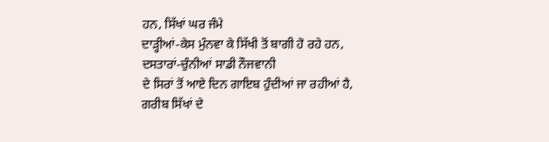ਹਨ, ਸਿੱਖਾਂ ਘਰ ਜੰਮੇ
ਦਾੜ੍ਹੀਆਂ-ਕੇਸ ਮੁੰਨਵਾ ਕੇ ਸਿੱਖੀ ਤੋਂ ਬਾਗੀ ਹੋ ਰਹੇ ਹਨ, ਦਸਤਾਰਾਂ-ਚੁੰਨੀਆਂ ਸਾਡੀ ਨੌਜਵਾਨੀ
ਦੇ ਸਿਰਾਂ ਤੋਂ ਆਏ ਦਿਨ ਗਾਇਬ ਹੁੰਦੀਆਂ ਜਾ ਰਹੀਆਂ ਹੈ, ਗਰੀਬ ਸਿੱਖਾਂ ਦੇ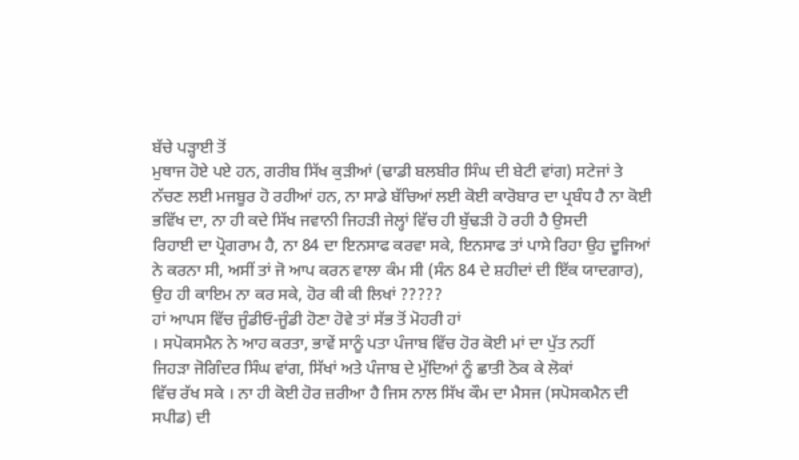ਬੱਚੇ ਪੜ੍ਹਾਈ ਤੋਂ
ਮੁਥਾਜ ਹੋਏ ਪਏ ਹਨ, ਗਰੀਬ ਸਿੱਖ ਕੁੜੀਆਂ (ਢਾਡੀ ਬਲਬੀਰ ਸਿੰਘ ਦੀ ਬੇਟੀ ਵਾਂਗ) ਸਟੇਜਾਂ ਤੇ
ਨੱਚਣ ਲਈ ਮਜਬੂਰ ਹੋ ਰਹੀਆਂ ਹਨ, ਨਾ ਸਾਡੇ ਬੱਚਿਆਂ ਲਈ ਕੋਈ ਕਾਰੋਬਾਰ ਦਾ ਪ੍ਰਬੰਧ ਹੈ ਨਾ ਕੋਈ
ਭਵਿੱਖ ਦਾ, ਨਾ ਹੀ ਕਦੇ ਸਿੱਖ ਜਵਾਨੀ ਜਿਹੜੀ ਜੇਲ੍ਹਾਂ ਵਿੱਚ ਹੀ ਬੁੱਢੜੀ ਹੋ ਰਹੀ ਹੈ ਉਸਦੀ
ਰਿਹਾਈ ਦਾ ਪ੍ਰੋਗਰਾਮ ਹੈ, ਨਾ 84 ਦਾ ਇਨਸਾਫ ਕਰਵਾ ਸਕੇ, ਇਨਸਾਫ ਤਾਂ ਪਾਸੇ ਰਿਹਾ ਉਹ ਦੂਜਿਆਂ
ਨੇ ਕਰਨਾ ਸੀ, ਅਸੀਂ ਤਾਂ ਜੋ ਆਪ ਕਰਨ ਵਾਲਾ ਕੰਮ ਸੀ (ਸੰਨ 84 ਦੇ ਸ਼ਹੀਦਾਂ ਦੀ ਇੱਕ ਯਾਦਗਾਰ),
ਉਹ ਹੀ ਕਾਇਮ ਨਾ ਕਰ ਸਕੇ, ਹੋਰ ਕੀ ਕੀ ਲਿਖਾਂ ?????
ਹਾਂ ਆਪਸ ਵਿੱਚ ਜੂੰਡੀਓ-ਜੂੰਡੀ ਹੋਣਾ ਹੋਵੇ ਤਾਂ ਸੱਭ ਤੋਂ ਮੋਹਰੀ ਹਾਂ
। ਸਪੋਕਸਮੈਨ ਨੇ ਆਹ ਕਰਤਾ, ਭਾਵੇਂ ਸਾਨੂੰ ਪਤਾ ਪੰਜਾਬ ਵਿੱਚ ਹੋਰ ਕੋਈ ਮਾਂ ਦਾ ਪੁੱਤ ਨਹੀਂ
ਜਿਹੜਾ ਜੋਗਿੰਦਰ ਸਿੰਘ ਵਾਂਗ, ਸਿੱਖਾਂ ਅਤੇ ਪੰਜਾਬ ਦੇ ਮੁੱਦਿਆਂ ਨੂੰ ਛਾਤੀ ਠੋਕ ਕੇ ਲੋਕਾਂ
ਵਿੱਚ ਰੱਖ ਸਕੇ । ਨਾ ਹੀ ਕੋਈ ਹੋਰ ਜ਼ਰੀਆ ਹੈ ਜਿਸ ਨਾਲ ਸਿੱਖ ਕੌਮ ਦਾ ਮੈਸਜ (ਸਪੋਸਕਮੈਨ ਦੀ
ਸਪੀਡ) ਦੀ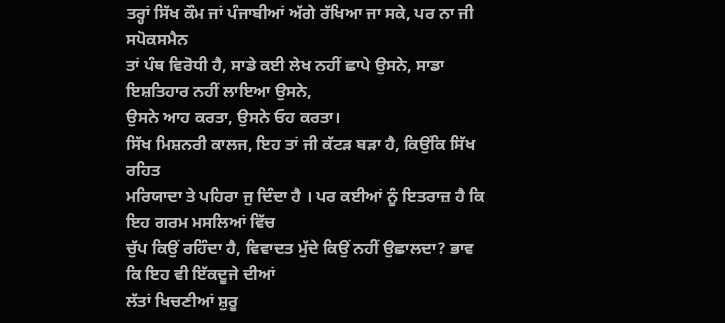ਤਰ੍ਹਾਂ ਸਿੱਖ ਕੌਮ ਜਾਂ ਪੰਜਾਬੀਆਂ ਅੱਗੇ ਰੱਖਿਆ ਜਾ ਸਕੇ, ਪਰ ਨਾ ਜੀ ਸਪੋਕਸਮੈਨ
ਤਾਂ ਪੰਥ ਵਿਰੋਧੀ ਹੈ, ਸਾਡੇ ਕਈ ਲੇਖ ਨਹੀਂ ਛਾਪੇ ਉਸਨੇ, ਸਾਡਾ ਇਸ਼ਤਿਹਾਰ ਨਹੀਂ ਲਾਇਆ ਉਸਨੇ,
ਉਸਨੇ ਆਹ ਕਰਤਾ, ਉਸਨੇ ਓਹ ਕਰਤਾ।
ਸਿੱਖ ਮਿਸ਼ਨਰੀ ਕਾਲਜ, ਇਹ ਤਾਂ ਜੀ ਕੱਟੜ ਬੜਾ ਹੈ, ਕਿਉਂਕਿ ਸਿੱਖ ਰਹਿਤ
ਮਰਿਯਾਦਾ ਤੇ ਪਹਿਰਾ ਜੁ ਦਿੰਦਾ ਹੈ । ਪਰ ਕਈਆਂ ਨੂੰ ਇਤਰਾਜ਼ ਹੈ ਕਿ ਇਹ ਗਰਮ ਮਸਲਿਆਂ ਵਿੱਚ
ਚੁੱਪ ਕਿਉਂ ਰਹਿੰਦਾ ਹੈ, ਵਿਵਾਦਤ ਮੁੱਦੇ ਕਿਉਂ ਨਹੀਂ ਉਛਾਲਦਾ? ਭਾਵ ਕਿ ਇਹ ਵੀ ਇੱਕਦੂਜੇ ਦੀਆਂ
ਲੱਤਾਂ ਖਿਚਣੀਆਂ ਸ਼ੁਰੂ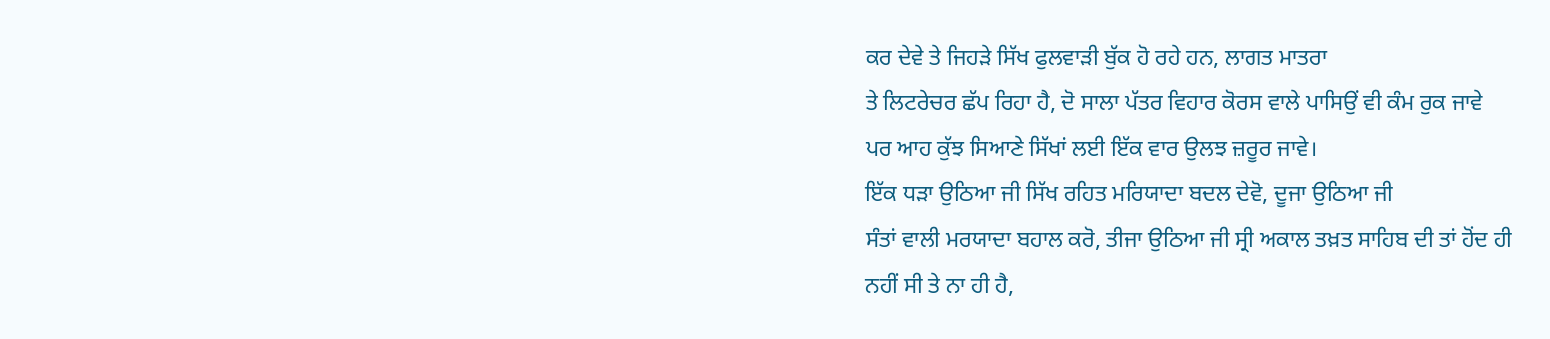ਕਰ ਦੇਵੇ ਤੇ ਜਿਹੜੇ ਸਿੱਖ ਫੁਲਵਾੜੀ ਬੁੱਕ ਹੋ ਰਹੇ ਹਨ, ਲਾਗਤ ਮਾਤਰਾ
ਤੇ ਲਿਟਰੇਚਰ ਛੱਪ ਰਿਹਾ ਹੈ, ਦੋ ਸਾਲਾ ਪੱਤਰ ਵਿਹਾਰ ਕੋਰਸ ਵਾਲੇ ਪਾਸਿਉਂ ਵੀ ਕੰਮ ਰੁਕ ਜਾਵੇ
ਪਰ ਆਹ ਕੁੱਝ ਸਿਆਣੇ ਸਿੱਖਾਂ ਲਈ ਇੱਕ ਵਾਰ ਉਲਝ ਜ਼ਰੂਰ ਜਾਵੇ।
ਇੱਕ ਧੜਾ ਉਠਿਆ ਜੀ ਸਿੱਖ ਰਹਿਤ ਮਰਿਯਾਦਾ ਬਦਲ ਦੇਵੋ, ਦੂਜਾ ਉਠਿਆ ਜੀ
ਸੰਤਾਂ ਵਾਲੀ ਮਰਯਾਦਾ ਬਹਾਲ ਕਰੋ, ਤੀਜਾ ਉਠਿਆ ਜੀ ਸ੍ਰੀ ਅਕਾਲ ਤਖ਼ਤ ਸਾਹਿਬ ਦੀ ਤਾਂ ਹੋਂਦ ਹੀ
ਨਹੀਂ ਸੀ ਤੇ ਨਾ ਹੀ ਹੈ,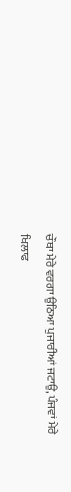ਚੌਥਾ ਮੇਰੇ ਵਰਗਾ ਉਠਿਆ ਪੁਜਾਰੀਆਂ ਜਟਾਉ, ਪੰਜਵਾਂ ਮੇਰੇ ਖਿਲਾਫ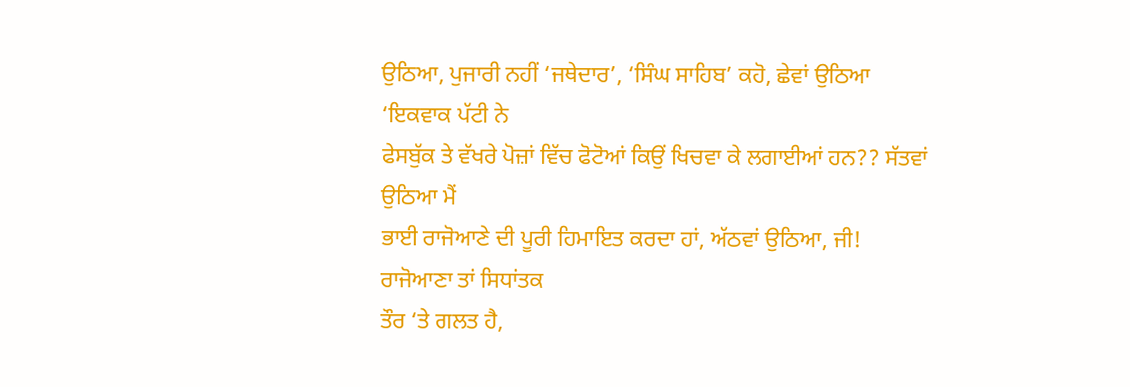ਉਠਿਆ, ਪੁਜਾਰੀ ਨਹੀਂ ‘ਜਥੇਦਾਰ’, ‘ਸਿੰਘ ਸਾਹਿਬ’ ਕਹੋ, ਛੇਵਾਂ ਉਠਿਆ ‘ਇਕਵਾਕ ਪੱਟੀ ਨੇ
ਫੇਸਬੁੱਕ ਤੇ ਵੱਖਰੇ ਪੋਜ਼ਾਂ ਵਿੱਚ ਫੋਟੋਆਂ ਕਿਉਂ ਖਿਚਵਾ ਕੇ ਲਗਾਈਆਂ ਹਨ?? ਸੱਤਵਾਂ ਉਠਿਆ ਮੈਂ
ਭਾਈ ਰਾਜੋਆਣੇ ਦੀ ਪੂਰੀ ਹਿਮਾਇਤ ਕਰਦਾ ਹਾਂ, ਅੱਠਵਾਂ ਉਠਿਆ, ਜੀ! ਰਾਜੋਆਣਾ ਤਾਂ ਸਿਧਾਂਤਕ
ਤੌਰ ‘ਤੇ ਗਲਤ ਹੈ,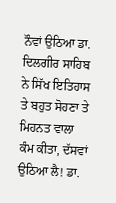ਨੌਵਾਂ ਉਠਿਆ ਡਾ. ਦਿਲਗੀਰ ਸਾਹਿਬ ਨੇ ਸਿੱਖ ਇਤਿਹਾਸ ਤੇ ਬਹੁਤ ਸੋਹਣਾ ਤੇ
ਮਿਹਨਤ ਵਾਲਾ ਕੰਮ ਕੀਤਾ, ਦੱਸਵਾਂ ਉਠਿਆ ਲੈ! ਡਾ.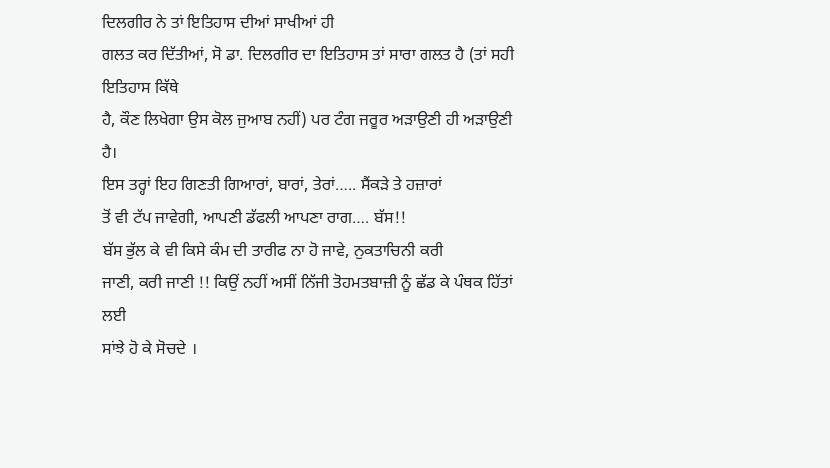ਦਿਲਗੀਰ ਨੇ ਤਾਂ ਇਤਿਹਾਸ ਦੀਆਂ ਸਾਖੀਆਂ ਹੀ
ਗਲਤ ਕਰ ਦਿੱਤੀਆਂ, ਸੋ ਡਾ. ਦਿਲਗੀਰ ਦਾ ਇਤਿਹਾਸ ਤਾਂ ਸਾਰਾ ਗਲਤ ਹੈ (ਤਾਂ ਸਹੀ ਇਤਿਹਾਸ ਕਿੱਥੇ
ਹੈ, ਕੌਣ ਲਿਖੇਗਾ ਉਸ ਕੋਲ ਜੁਆਬ ਨਹੀਂ) ਪਰ ਟੰਗ ਜਰੂਰ ਅੜਾਉਣੀ ਹੀ ਅੜਾਉਣੀ ਹੈ।
ਇਸ ਤਰ੍ਹਾਂ ਇਹ ਗਿਣਤੀ ਗਿਆਰਾਂ, ਬਾਰਾਂ, ਤੇਰਾਂ….. ਸੈਂਕੜੇ ਤੇ ਹਜ਼ਾਰਾਂ
ਤੋਂ ਵੀ ਟੱਪ ਜਾਵੇਗੀ, ਆਪਣੀ ਡੱਫਲੀ ਆਪਣਾ ਰਾਗ…. ਬੱਸ!!
ਬੱਸ ਭੁੱਲ ਕੇ ਵੀ ਕਿਸੇ ਕੰਮ ਦੀ ਤਾਰੀਫ ਨਾ ਹੋ ਜਾਵੇ, ਨੁਕਤਾਚਿਨੀ ਕਰੀ
ਜਾਣੀ, ਕਰੀ ਜਾਣੀ !! ਕਿਉਂ ਨਹੀਂ ਅਸੀਂ ਨਿੱਜੀ ਤੋਹਮਤਬਾਜ਼ੀ ਨੂੰ ਛੱਡ ਕੇ ਪੰਥਕ ਹਿੱਤਾਂ ਲਈ
ਸਾਂਝੇ ਹੋ ਕੇ ਸੋਚਦੇ ।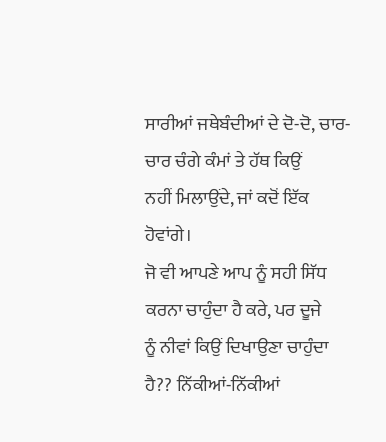ਸਾਰੀਆਂ ਜਥੇਬੰਦੀਆਂ ਦੇ ਦੋ-ਦੋ, ਚਾਰ-ਚਾਰ ਚੰਗੇ ਕੰਮਾਂ ਤੇ ਹੱਥ ਕਿਉਂ
ਨਹੀਂ ਮਿਲਾਉਂਦੇ, ਜਾਂ ਕਦੋਂ ਇੱਕ ਹੋਵਾਂਗੇ।
ਜੋ ਵੀ ਆਪਣੇ ਆਪ ਨੂੰ ਸਹੀ ਸਿੱਧ ਕਰਨਾ ਚਾਹੁੰਦਾ ਹੈ ਕਰੇ, ਪਰ ਦੂਜੇ
ਨੂੰ ਨੀਵਾਂ ਕਿਉਂ ਦਿਖਾਉਣਾ ਚਾਹੁੰਦਾ ਹੈ?? ਨਿੱਕੀਆਂ-ਨਿੱਕੀਆਂ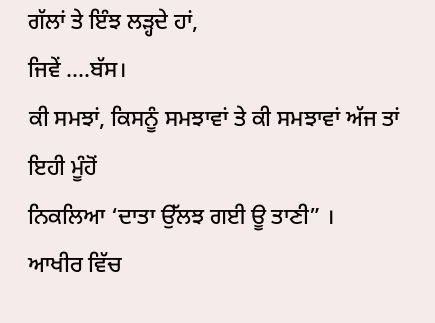ਗੱਲਾਂ ਤੇ ਇੰਝ ਲੜ੍ਹਦੇ ਹਾਂ,
ਜਿਵੇਂ ….ਬੱਸ।
ਕੀ ਸਮਝਾਂ, ਕਿਸਨੂੰ ਸਮਝਾਵਾਂ ਤੇ ਕੀ ਸਮਝਾਵਾਂ ਅੱਜ ਤਾਂ ਇਹੀ ਮੂੰਹੋਂ
ਨਿਕਲਿਆ ‘ਦਾਤਾ ਉੱਲਝ ਗਈ ਊ ਤਾਣੀ” ।
ਆਖੀਰ ਵਿੱਚ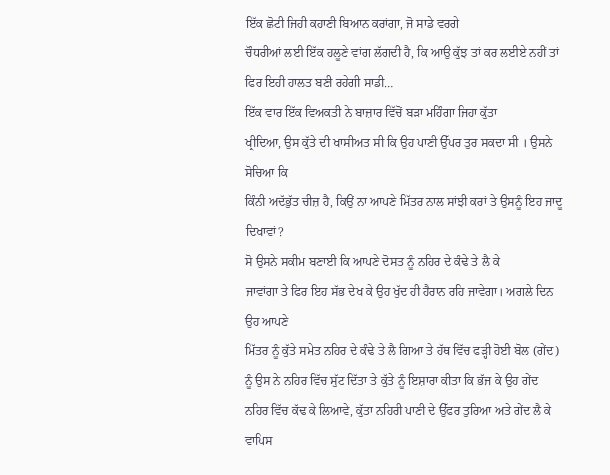ਇੱਕ ਛੋਟੀ ਜਿਹੀ ਕਹਾਣੀ ਬਿਆਨ ਕਰਾਂਗਾ, ਜੋ ਸਾਡੇ ਵਰਗੇ
ਚੌਧਰੀਆਂ ਲਈ ਇੱਕ ਹਲੂਣੇ ਵਾਂਗ ਲੱਗਦੀ ਹੈ, ਕਿ ਆਉ ਕੁੱਝ ਤਾਂ ਕਰ ਲਈਏ ਨਹੀਂ ਤਾਂ
ਫਿਰ ਇਹੀ ਹਾਲਤ ਬਣੀ ਰਹੇਗੀ ਸਾਡੀ…
ਇੱਕ ਵਾਰ ਇੱਕ ਵਿਅਕਤੀ ਨੇ ਬਾਜ਼ਾਰ ਵਿੱਚੋਂ ਬੜਾ ਮਹਿੰਗਾ ਜਿਹਾ ਕੁੱਤਾ
ਖ੍ਰੀਦਿਆ, ਉਸ ਕੁੱਤੇ ਦੀ ਖਾਸੀਅਤ ਸੀ ਕਿ ਉਹ ਪਾਣੀ ਉੱਪਰ ਤੁਰ ਸਕਦਾ ਸੀ । ਉਸਨੇ ਸੋਚਿਆ ਕਿ
ਕਿੰਨੀ ਅਦੱਭੁੱਤ ਚੀਜ਼ ਹੈ, ਕਿਉਂ ਨਾ ਆਪਣੇ ਮਿੱਤਰ ਨਾਲ ਸਾਂਝੀ ਕਰਾਂ ਤੇ ਉਸਨੂੰ ਇਹ ਜਾਦੂ
ਦਿਖਾਵਾਂ?
ਸੋ ਉਸਨੇ ਸਕੀਮ ਬਣਾਈ ਕਿ ਆਪਣੇ ਦੋਸਤ ਨੂੰ ਨਹਿਰ ਦੇ ਕੰਢੇ ਤੇ ਲੈ ਕੇ
ਜਾਵਾਂਗਾ ਤੇ ਫਿਰ ਇਹ ਸੱਭ ਦੇਖ ਕੇ ਉਹ ਖੁੱਦ ਹੀ ਹੈਰਾਨ ਰਹਿ ਜਾਵੇਗਾ। ਅਗਲੇ ਦਿਨ ਉਹ ਆਪਣੇ
ਮਿੱਤਰ ਨੂੰ ਕੁੱਤੇ ਸਮੇਤ ਨਹਿਰ ਦੇ ਕੰਢੇ ਤੇ ਲੈ ਗਿਆ ਤੇ ਹੱਥ ਵਿੱਚ ਫੜ੍ਹੀ ਹੋਈ ਬੋਲ (ਗੇਂਦ)
ਨੂੰ ਉਸ ਨੇ ਨਹਿਰ ਵਿੱਚ ਸੁੱਟ ਦਿੱਤਾ ਤੇ ਕੁੱਤੇ ਨੂੰ ਇਸ਼ਾਰਾ ਕੀਤਾ ਕਿ ਭੱਜ ਕੇ ਉਹ ਗੇਂਦ
ਨਹਿਰ ਵਿੱਚ ਕੱਢ ਕੇ ਲਿਆਵੇ, ਕੁੱਤਾ ਨਹਿਰੀ ਪਾਣੀ ਦੇ ਉੱਫਰ ਤੁਰਿਆ ਅਤੇ ਗੇਂਦ ਲੈ ਕੇ ਵਾਪਿਸ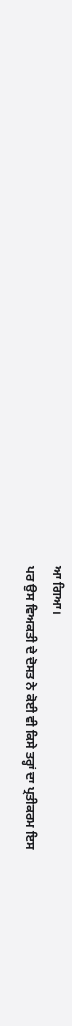ਆ ਗਿਆ।
ਪਰ ਉਸ ਵਿਅਕਤੀ ਦੇ ਦੋਸਤ ਨੇ ਕੋਈ ਵੀ ਕਿਸੇ ਤਰ੍ਹਾਂ ਦਾ ਪ੍ਰਤੀਕਰਮ ਇਸ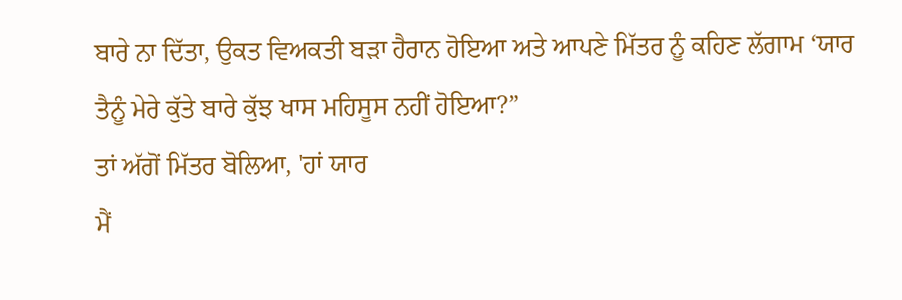ਬਾਰੇ ਨਾ ਦਿੱਤਾ, ਉਕਤ ਵਿਅਕਤੀ ਬੜਾ ਹੈਰਾਨ ਹੋਇਆ ਅਤੇ ਆਪਣੇ ਮਿੱਤਰ ਨੂੰ ਕਹਿਣ ਲੱਗਾਮ ‘ਯਾਰ
ਤੈਨੂੰ ਮੇਰੇ ਕੁੱਤੇ ਬਾਰੇ ਕੁੱਝ ਖਾਸ ਮਹਿਸੂਸ ਨਹੀਂ ਹੋਇਆ?”
ਤਾਂ ਅੱਗੋਂ ਮਿੱਤਰ ਬੋਲਿਆ, 'ਹਾਂ ਯਾਰ
ਮੈਂ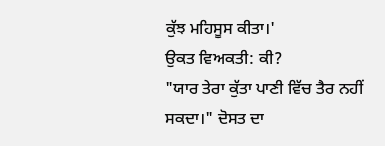ਕੁੱਝ ਮਹਿਸੂਸ ਕੀਤਾ।'
ਉਕਤ ਵਿਅਕਤੀ: ਕੀ?
"ਯਾਰ ਤੇਰਾ ਕੁੱਤਾ ਪਾਣੀ ਵਿੱਚ ਤੈਰ ਨਹੀਂ
ਸਕਦਾ।" ਦੋਸਤ ਦਾ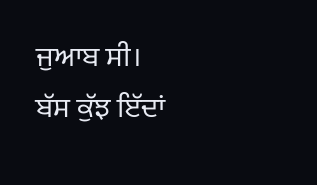ਜੁਆਬ ਸੀ।
ਬੱਸ ਕੁੱਝ ਇੱਦਾਂ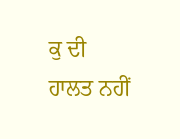ਕੁ ਦੀ ਹਾਲਤ ਨਹੀਂ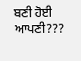ਬਣੀ ਹੋਈ ਆਪਣੀ???